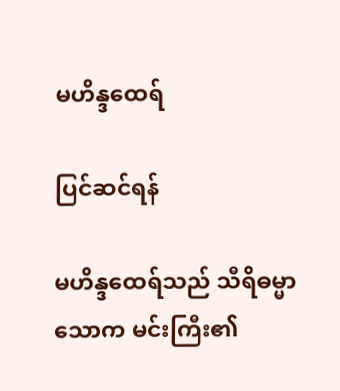မဟိန္ဒထေရ်

ပြင်ဆင်ရန်

မဟိန္ဒထေရ်သည် သီရိဓမ္မာသောက မင်းကြီး၏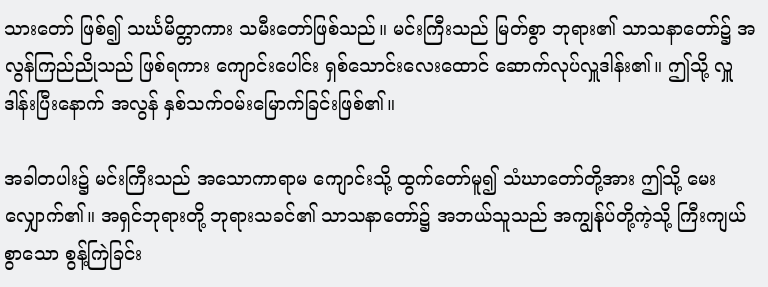သားတော် ဖြစ်၍ သင်္ဃမိတ္တာကား သမီးတော်ဖြစ်သည်။ မင်းကြီးသည် မြတ်စွာ ဘုရား၏ သာသနာတော်၌ အလွန်ကြည်ညိုသည် ဖြစ်ရကား ကျောင်းပေါင်း ရှစ်သောင်းလေးထောင် ဆောက်လုပ်လှူဒါန်း၏။ ဤသို့ လှူဒါန်းပြီးနောက် အလွန် နှစ်သက်ဝမ်းမြောက်ခြင်းဖြစ်၏။

အခါတပါး၌ မင်းကြီးသည် အသောကာရာမ ကျောင်းသို့ ထွက်တော်မူ၍ သံဃာတော်တို့အား ဤသို့ မေးလျှောက်၏။ အရှင်ဘုရားတို့ ဘုရားသခင်၏ သာသနာတော်၌ အဘယ်သူသည် အကျွန်ုပ်တို့ကဲ့သို့ ကြီးကျယ်စွာသော စွန့်ကြဲခြင်း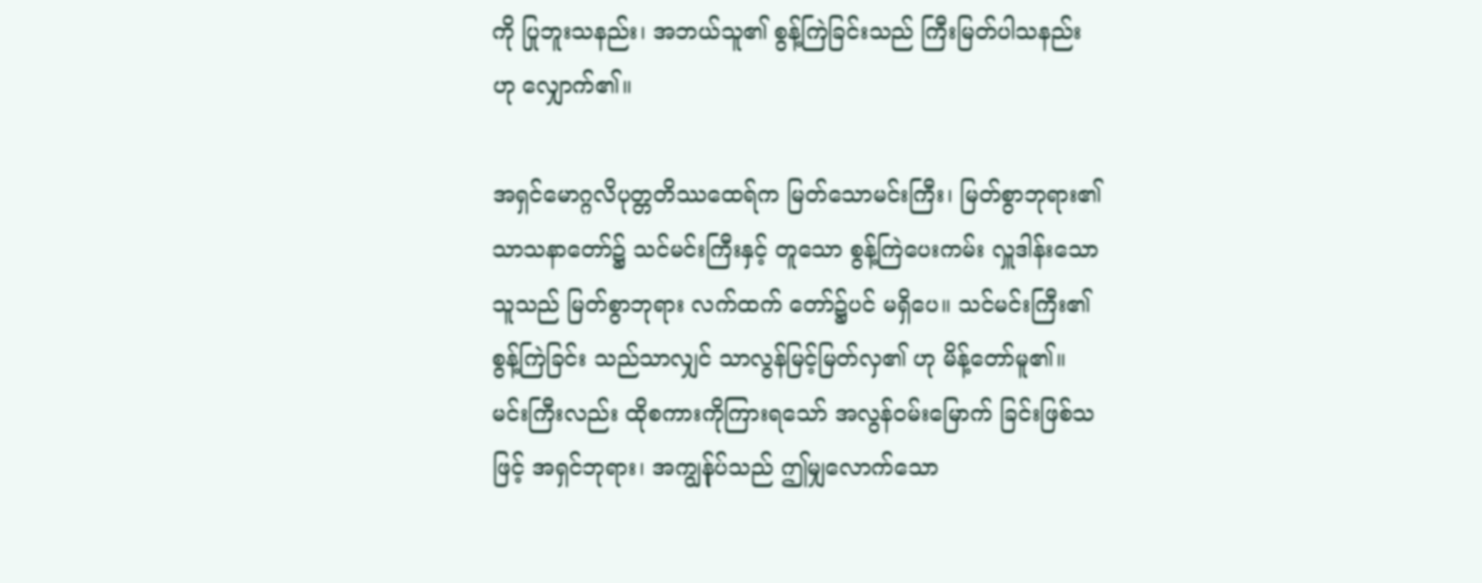ကို ပြုဘူးသနည်း၊ အဘယ်သူ၏ စွန့်ကြဲခြင်းသည် ကြီးမြတ်ပါသနည်း ဟု လျှောက်၏။

အရှင်မောဂ္ဂလိပုတ္တတိဿထေရ်က မြတ်သောမင်းကြီး၊ မြတ်စွာဘုရား၏ သာသနာတော်၌ သင်မင်းကြီးနှင့် တူသော စွန့်ကြဲပေးကမ်း လှူဒါန်းသောသူသည် မြတ်စွာဘုရား လက်ထက် တော်၌ပင် မရှိပေ။ သင်မင်းကြီး၏ စွန့်ကြဲခြင်း သည်သာလျှင် သာလွန်မြင့်မြတ်လှ၏ ဟု မိန့်တော်မူ၏။ မင်းကြီးလည်း ထိုစကားကိုကြားရသော် အလွန်ဝမ်းမြောက် ခြင်းဖြစ်သဖြင့် အရှင်ဘုရား၊ အကျွန်ုပ်သည် ဤမျှလောက်သော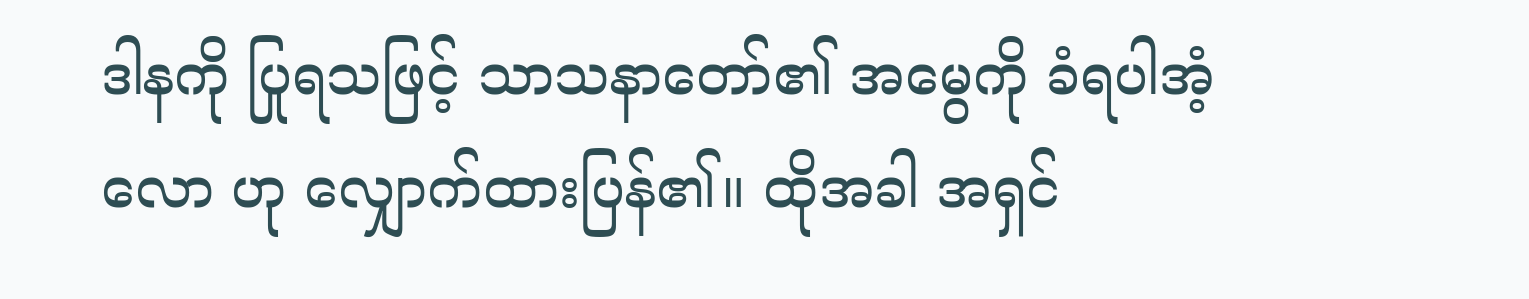ဒါနကို ပြုရသဖြင့် သာသနာတော်၏ အမွေကို ခံရပါအံ့လော ဟု လျှောက်ထားပြန်၏။ ထိုအခါ အရှင်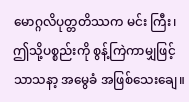မောဂ္ဂလိပုတ္တတိဿက မင်း ကြီး၊ ဤသို့ပစ္စည်းကို စွန့်ကြဲကာမျှဖြင့် သာသနာ့ အမွေခံ အဖြစ်သေးချေ။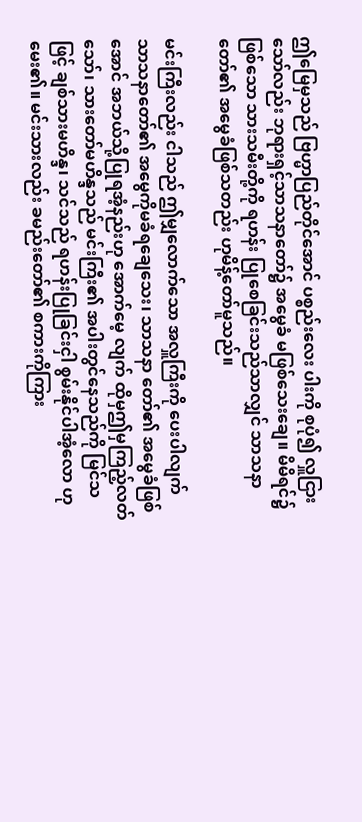ဤမြေမှသည် ဗြဟ္မာပြည်တိုင်အောင် ပစ္စည်းလေး ပါးကို စုပုံ၍ လှူငြားသော်လည်း ဘုရားရှင့်သာသနာတော်၌ အမွေခံ မဖြစ်သေးချေ။ မိမိရင်၌ ဖြစ်သော သားသမီးတို့ကို ရဟန်း ပြုစေခြင်းသည်သာလျှင် သာသနာတော်၏ အမွေခံဖြစ်သတည်း ဟုမိန့်တော်မူသည်။

မင်းကြီးလည်း ငါသည် ဤမျှလောက်သော အလှူကြီးကို ပေးပါလျက် သာသနာတော်၏ အမွေကိုမခံရချေသေး၊ သာသနာ တော်၏ အမွေခံဖြစ်အောင် အဘယ်သို့ပြုရအံ့နည်းဟု အောက်မေ့ လျက် ထိုမှဤမှကြည့်လတ်သော်၊ သားတော်မဟိန္ဒသည် မင်းကြီး၏ အပါးတွင်နေသည်ကို မြင်သဖြင့် ချစ်သားမဟိန္ဒ၊ သင်သည် ရဟန်းပြုခြင်းငှါ စွမ်းနိုင်ပါအံ့လော ဟုမေး၏။ မင်းသားလည်း ခမည်းတော်၏ စကားကိုကြား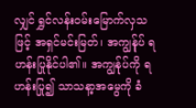လျှင် ရွှင်လန်းဝမ်းမြောက်လှသဖြင့် အရှင်မင်းမြတ်၊ အကျွန်ုပ် ရဟန်းပြုနိုင်ပါ၏။ အကျွန်ုပ်ကို ရဟန်းပြု၍ သာသနာ့အမွေကို ခံ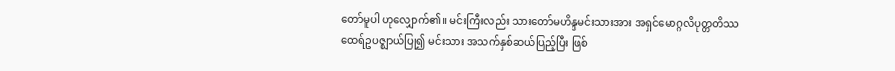တော်မူပါ ဟုလျှောက်၏။ မင်းကြီးလည်း သားတော်မဟိန္ဒမင်းသားအား အရှင်မောဂ္ဂလိပုတ္တတိဿ ထေရ်ဥပဇ္ဈာယ်ပြု၍ မင်းသား အသက်နှစ်ဆယ်ပြည့်ပြီး ဖြစ်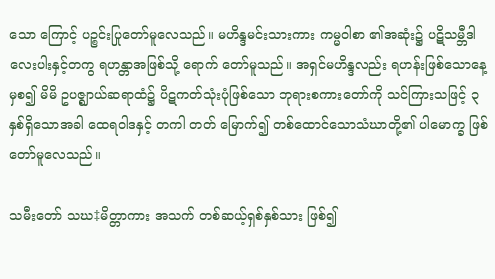သော ကြောင့် ပဉ္စင်းပြုတော်မူလေသည်။ မဟိန္ဒမင်းသားကား ကမ္မဝါစာ ၏အဆုံး၌ ပဋိသမ္ဘီဒါလေးပါးနှင့်တကွ ရဟန္တာအဖြစ်သို့ ရောက် တော်မူသည်။ အရှင်မဟိန္ဒလည်း ရဟန်းဖြစ်သောနေ့မှစ၍ မိမိ ဥပဇ္ဈာယ်ဆရာထံ၌ ပိဋကတ်သုံးပုံဖြစ်သော ဘုရားစကားတော်ကို သင်ကြားသဖြင့် ၃ နှစ်ရှိသောအခါ ထေရဝါဒနှင့် တကါ တတ် မြောက်၍ တစ်ထောင်သောသံဃာတို့၏ ပါမောက္ခ ဖြစ်တော်မူလေသည်။

သမီးတော် သဃ‡မိတ္တာကား အသက် တစ်ဆယ့်ရှစ်နှစ်သား ဖြစ်၍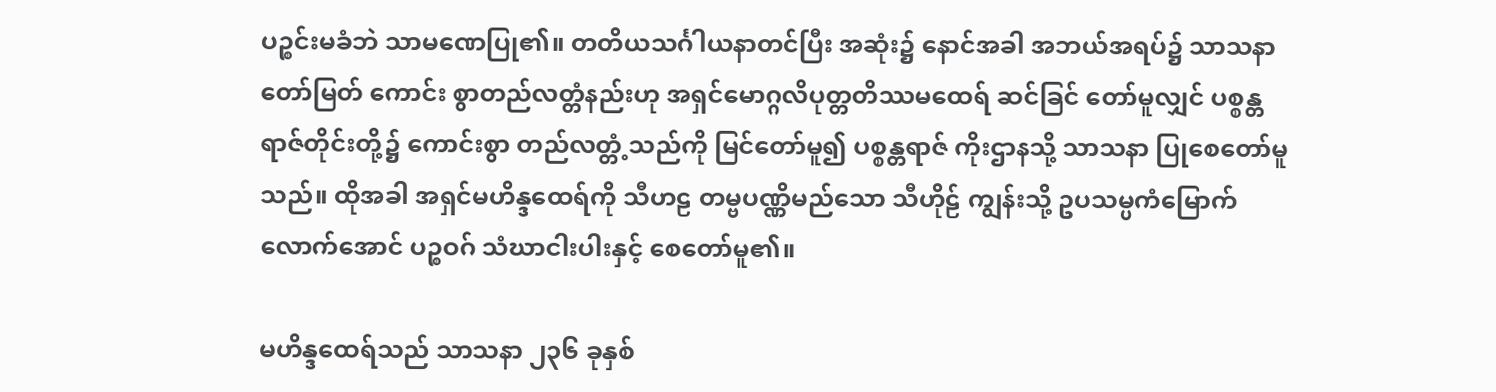ပဉ္စင်းမခံဘဲ သာမဏေပြု၏။ တတိယသင်္ဂါယနာတင်ပြီး အဆုံး၌ နောင်အခါ အဘယ်အရပ်၌ သာသနာတော်မြတ် ကောင်း စွာတည်လတ္တံနည်းဟု အရှင်မောဂ္ဂလိပုတ္တတိဿမထေရ် ဆင်ခြင် တော်မူလျှင် ပစ္စန္တရာဇ်တိုင်းတို့၌ ကောင်းစွာ တည်လတ္တံ့သည်ကို မြင်တော်မူ၍ ပစ္စန္တရာဇ် ကိုးဌာနသို့ သာသနာ ပြုစေတော်မူသည်။ ထိုအခါ အရှင်မဟိန္ဒထေရ်ကို သီဟဠ တမ္ဗပဏ္ဏိမည်သော သီဟိုဠ် ကျွန်းသို့ ဥပသမ္ပကံမြောက်လောက်အောင် ပဉ္စဝဂ် သံဃာငါးပါးနှင့် စေတော်မူ၏။

မဟိန္ဒထေရ်သည် သာသနာ ၂၃၆ ခုနှစ်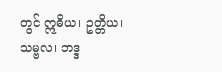တွင် ဣဓိယ၊ ဥတ္တိယ၊ သမ္ဗလ၊ ဘဒ္ဒ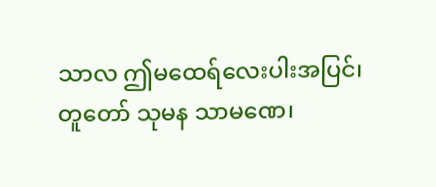သာလ ဤမထေရ်လေးပါးအပြင်၊ တူတော် သုမန သာမဏေ၊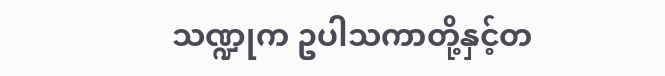သဏ္ဍုက ဥပါသကာတို့နှင့်တ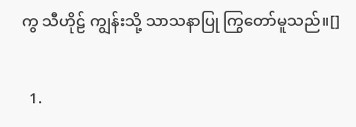ကွ သီဟိုဠ် ကျွန်းသို့ သာသနာပြု ကြွတော်မူသည်။[]

  1.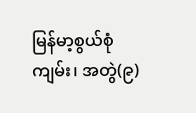မြန်မာ့စွယ်စုံကျမ်း၊ အတွဲ(၉)